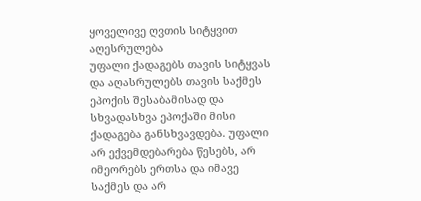ყოველივე ღვთის სიტყვით აღესრულება
უფალი ქადაგებს თავის სიტყვას და აღასრულებს თავის საქმეს ეპოქის შესაბამისად და სხვადასხვა ეპოქაში მისი ქადაგება განსხვავდება. უფალი არ ექვემდებარება წესებს, არ იმეორებს ერთსა და იმავე საქმეს და არ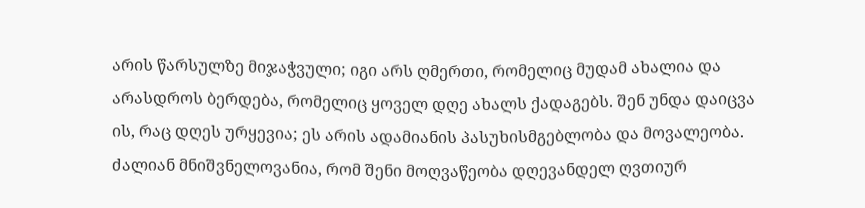არის წარსულზე მიჯაჭვული; იგი არს ღმერთი, რომელიც მუდამ ახალია და არასდროს ბერდება, რომელიც ყოველ დღე ახალს ქადაგებს. შენ უნდა დაიცვა ის, რაც დღეს ურყევია; ეს არის ადამიანის პასუხისმგებლობა და მოვალეობა. ძალიან მნიშვნელოვანია, რომ შენი მოღვაწეობა დღევანდელ ღვთიურ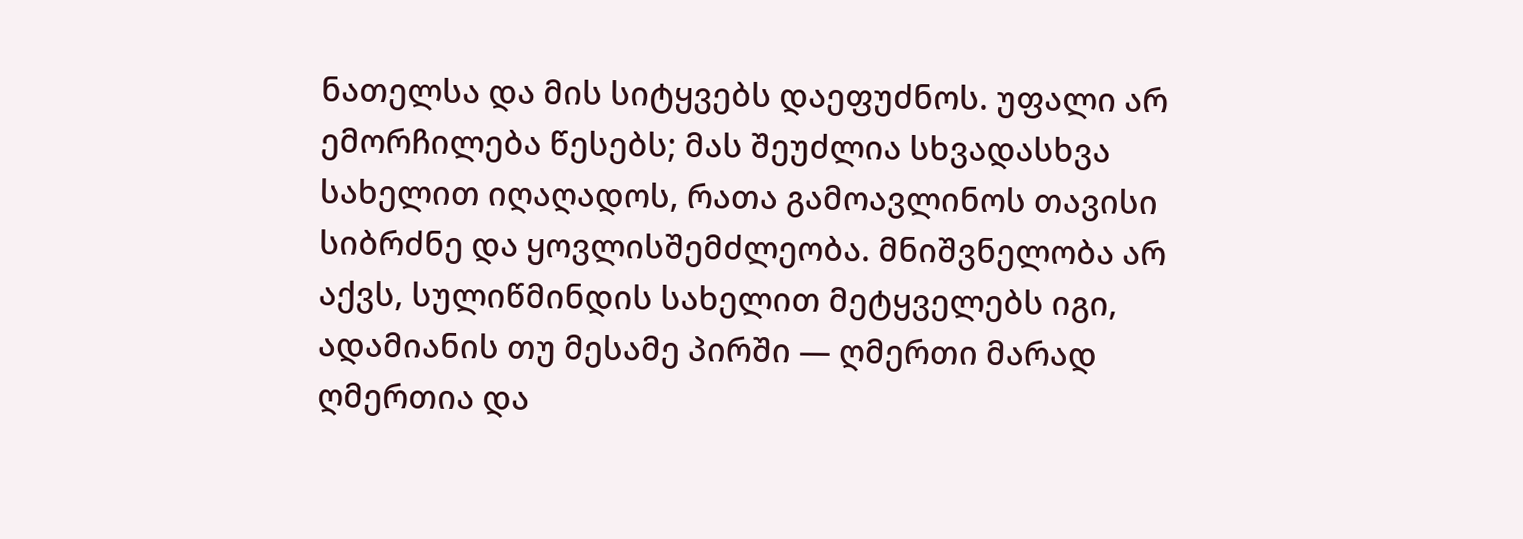ნათელსა და მის სიტყვებს დაეფუძნოს. უფალი არ ემორჩილება წესებს; მას შეუძლია სხვადასხვა სახელით იღაღადოს, რათა გამოავლინოს თავისი სიბრძნე და ყოვლისშემძლეობა. მნიშვნელობა არ აქვს, სულიწმინდის სახელით მეტყველებს იგი, ადამიანის თუ მესამე პირში — ღმერთი მარად ღმერთია და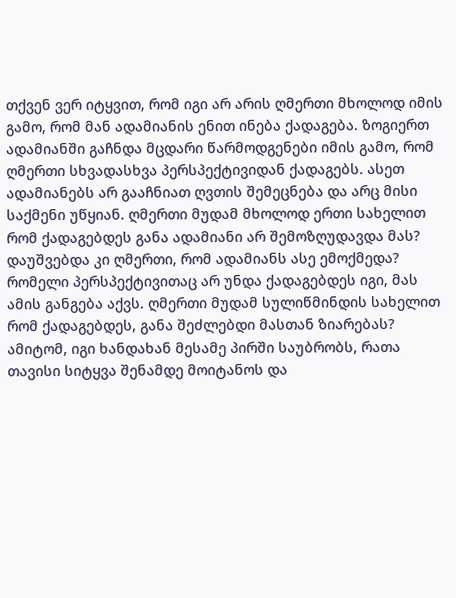თქვენ ვერ იტყვით, რომ იგი არ არის ღმერთი მხოლოდ იმის გამო, რომ მან ადამიანის ენით ინება ქადაგება. ზოგიერთ ადამიანში გაჩნდა მცდარი წარმოდგენები იმის გამო, რომ ღმერთი სხვადასხვა პერსპექტივიდან ქადაგებს. ასეთ ადამიანებს არ გააჩნიათ ღვთის შემეცნება და არც მისი საქმენი უწყიან. ღმერთი მუდამ მხოლოდ ერთი სახელით რომ ქადაგებდეს განა ადამიანი არ შემოზღუდავდა მას? დაუშვებდა კი ღმერთი, რომ ადამიანს ასე ემოქმედა? რომელი პერსპექტივითაც არ უნდა ქადაგებდეს იგი, მას ამის განგება აქვს. ღმერთი მუდამ სულიწმინდის სახელით რომ ქადაგებდეს, განა შეძლებდი მასთან ზიარებას? ამიტომ, იგი ხანდახან მესამე პირში საუბრობს, რათა თავისი სიტყვა შენამდე მოიტანოს და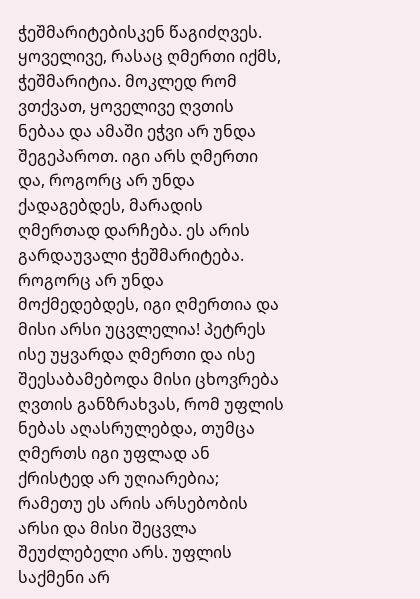ჭეშმარიტებისკენ წაგიძღვეს. ყოველივე, რასაც ღმერთი იქმს, ჭეშმარიტია. მოკლედ რომ ვთქვათ, ყოველივე ღვთის ნებაა და ამაში ეჭვი არ უნდა შეგეპაროთ. იგი არს ღმერთი და, როგორც არ უნდა ქადაგებდეს, მარადის ღმერთად დარჩება. ეს არის გარდაუვალი ჭეშმარიტება. როგორც არ უნდა მოქმედებდეს, იგი ღმერთია და მისი არსი უცვლელია! პეტრეს ისე უყვარდა ღმერთი და ისე შეესაბამებოდა მისი ცხოვრება ღვთის განზრახვას, რომ უფლის ნებას აღასრულებდა, თუმცა ღმერთს იგი უფლად ან ქრისტედ არ უღიარებია; რამეთუ ეს არის არსებობის არსი და მისი შეცვლა შეუძლებელი არს. უფლის საქმენი არ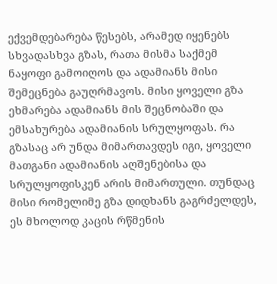ექვემდებარება წესებს, არამედ იყენებს სხვადასხვა გზას, რათა მისმა საქმემ ნაყოფი გამოიღოს და ადამიანს მისი შემეცნება გაუღრმავოს. მისი ყოველი გზა ეხმარება ადამიანს მის შეცნობაში და ემსახურება ადამიანის სრულყოფას. რა გზასაც არ უნდა მიმართავდეს იგი, ყოველი მათგანი ადამიანის აღშენებისა და სრულყოფისკენ არის მიმართული. თუნდაც მისი რომელიმე გზა დიდხანს გაგრძელდეს, ეს მხოლოდ კაცის რწმენის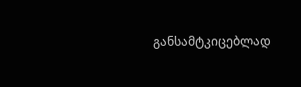განსამტკიცებლად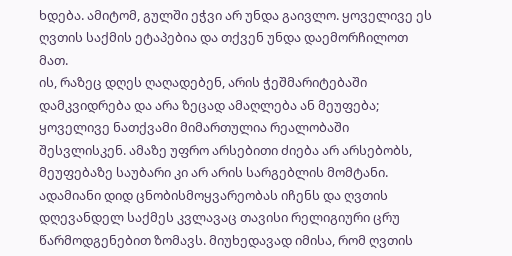ხდება. ამიტომ, გულში ეჭვი არ უნდა გაივლო. ყოველივე ეს ღვთის საქმის ეტაპებია და თქვენ უნდა დაემორჩილოთ მათ.
ის, რაზეც დღეს ღაღადებენ, არის ჭეშმარიტებაში დამკვიდრება და არა ზეცად ამაღლება ან მეუფება; ყოველივე ნათქვამი მიმართულია რეალობაში შესვლისკენ. ამაზე უფრო არსებითი ძიება არ არსებობს, მეუფებაზე საუბარი კი არ არის სარგებლის მომტანი. ადამიანი დიდ ცნობისმოყვარეობას იჩენს და ღვთის დღევანდელ საქმეს კვლავაც თავისი რელიგიური ცრუ წარმოდგენებით ზომავს. მიუხედავად იმისა, რომ ღვთის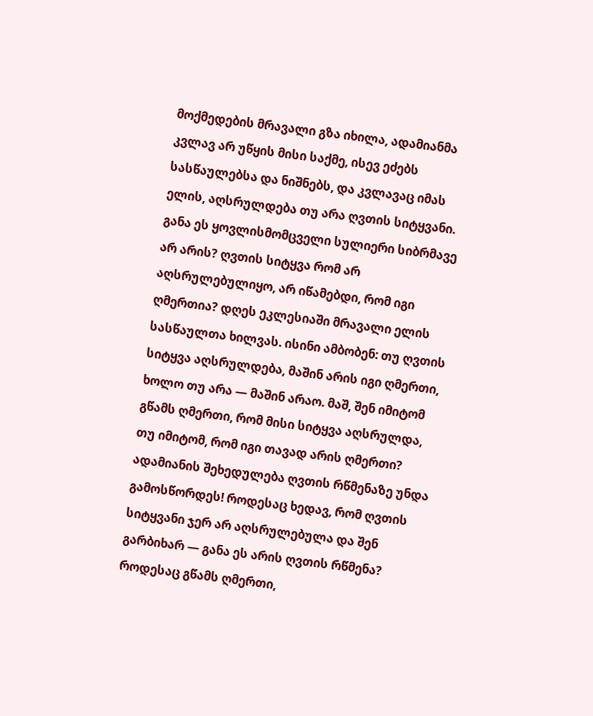მოქმედების მრავალი გზა იხილა, ადამიანმა კვლავ არ უწყის მისი საქმე, ისევ ეძებს სასწაულებსა და ნიშნებს, და კვლავაც იმას ელის, აღსრულდება თუ არა ღვთის სიტყვანი. განა ეს ყოვლისმომცველი სულიერი სიბრმავე არ არის? ღვთის სიტყვა რომ არ აღსრულებულიყო, არ იწამებდი, რომ იგი ღმერთია? დღეს ეკლესიაში მრავალი ელის სასწაულთა ხილვას. ისინი ამბობენ: თუ ღვთის სიტყვა აღსრულდება, მაშინ არის იგი ღმერთი, ხოლო თუ არა — მაშინ არაო. მაშ, შენ იმიტომ გწამს ღმერთი, რომ მისი სიტყვა აღსრულდა, თუ იმიტომ, რომ იგი თავად არის ღმერთი? ადამიანის შეხედულება ღვთის რწმენაზე უნდა გამოსწორდეს! როდესაც ხედავ, რომ ღვთის სიტყვანი ჯერ არ აღსრულებულა და შენ გარბიხარ — განა ეს არის ღვთის რწმენა? როდესაც გწამს ღმერთი,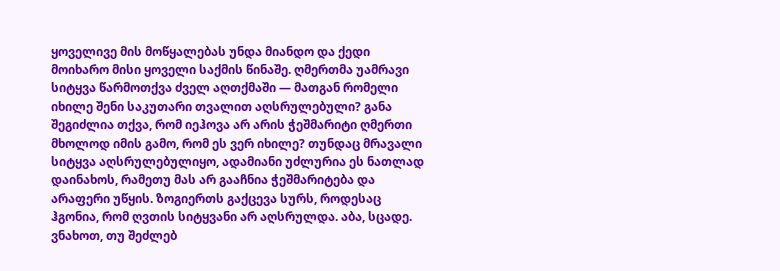ყოველივე მის მოწყალებას უნდა მიანდო და ქედი მოიხარო მისი ყოველი საქმის წინაშე. ღმერთმა უამრავი სიტყვა წარმოთქვა ძველ აღთქმაში — მათგან რომელი იხილე შენი საკუთარი თვალით აღსრულებული? განა შეგიძლია თქვა, რომ იეჰოვა არ არის ჭეშმარიტი ღმერთი მხოლოდ იმის გამო, რომ ეს ვერ იხილე? თუნდაც მრავალი სიტყვა აღსრულებულიყო, ადამიანი უძლურია ეს ნათლად დაინახოს, რამეთუ მას არ გააჩნია ჭეშმარიტება და არაფერი უწყის. ზოგიერთს გაქცევა სურს, როდესაც ჰგონია, რომ ღვთის სიტყვანი არ აღსრულდა. აბა, სცადე. ვნახოთ, თუ შეძლებ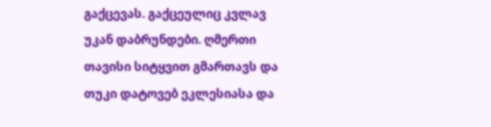გაქცევას. გაქცეულიც კვლავ უკან დაბრუნდები. ღმერთი თავისი სიტყვით გმართავს და თუკი დატოვებ ეკლესიასა და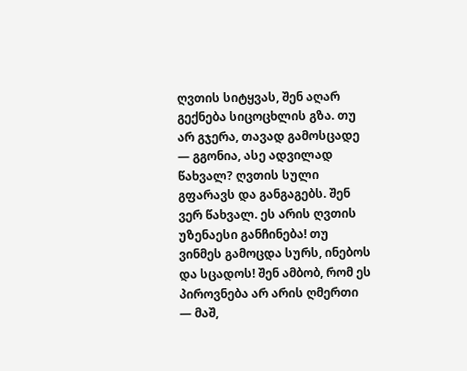ღვთის სიტყვას, შენ აღარ გექნება სიცოცხლის გზა. თუ არ გჯერა, თავად გამოსცადე — გგონია, ასე ადვილად წახვალ? ღვთის სული გფარავს და განგაგებს. შენ ვერ წახვალ. ეს არის ღვთის უზენაესი განჩინება! თუ ვინმეს გამოცდა სურს, ინებოს და სცადოს! შენ ამბობ, რომ ეს პიროვნება არ არის ღმერთი — მაშ,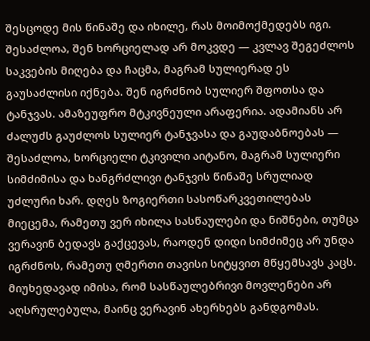შესცოდე მის წინაშე და იხილე, რას მოიმოქმედებს იგი. შესაძლოა, შენ ხორციელად არ მოკვდე — კვლავ შეგეძლოს საკვების მიღება და ჩაცმა, მაგრამ სულიერად ეს გაუსაძლისი იქნება. შენ იგრძნობ სულიერ შფოთსა და ტანჯვას. ამაზეუფრო მტკივნეული არაფერია. ადამიანს არ ძალუძს გაუძლოს სულიერ ტანჯვასა და გაუდაბნოებას — შესაძლოა, ხორციელი ტკივილი აიტანო, მაგრამ სულიერი სიმძიმისა და ხანგრძლივი ტანჯვის წინაშე სრულიად უძლური ხარ. დღეს ზოგიერთი სასოწარკვეთილებას მიეცემა, რამეთუ ვერ იხილა სასწაულები და ნიშნები, თუმცა ვერავინ ბედავს გაქცევას, რაოდენ დიდი სიმძიმეც არ უნდა იგრძნოს, რამეთუ ღმერთი თავისი სიტყვით მწყემსავს კაცს. მიუხედავად იმისა, რომ სასწაულებრივი მოვლენები არ აღსრულებულა, მაინც ვერავინ ახერხებს განდგომას.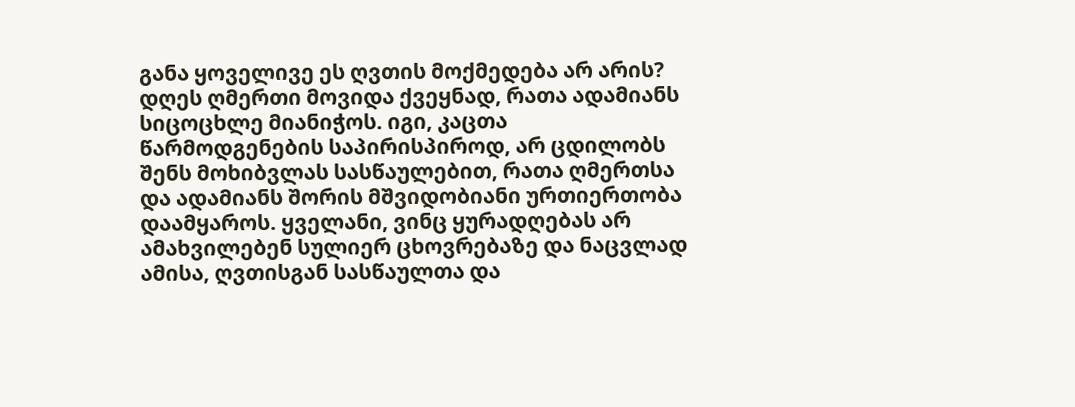განა ყოველივე ეს ღვთის მოქმედება არ არის? დღეს ღმერთი მოვიდა ქვეყნად, რათა ადამიანს სიცოცხლე მიანიჭოს. იგი, კაცთა წარმოდგენების საპირისპიროდ, არ ცდილობს შენს მოხიბვლას სასწაულებით, რათა ღმერთსა და ადამიანს შორის მშვიდობიანი ურთიერთობა დაამყაროს. ყველანი, ვინც ყურადღებას არ ამახვილებენ სულიერ ცხოვრებაზე და ნაცვლად ამისა, ღვთისგან სასწაულთა და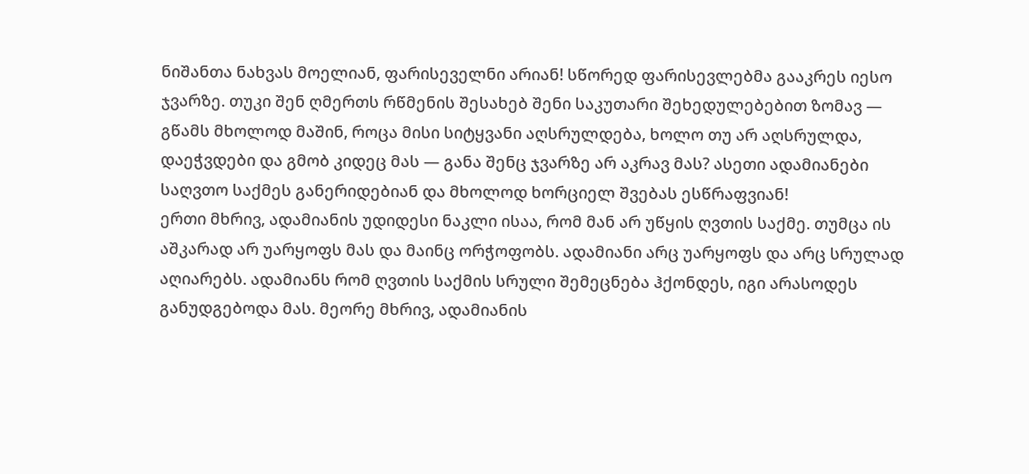ნიშანთა ნახვას მოელიან, ფარისეველნი არიან! სწორედ ფარისევლებმა გააკრეს იესო ჯვარზე. თუკი შენ ღმერთს რწმენის შესახებ შენი საკუთარი შეხედულებებით ზომავ — გწამს მხოლოდ მაშინ, როცა მისი სიტყვანი აღსრულდება, ხოლო თუ არ აღსრულდა, დაეჭვდები და გმობ კიდეც მას — განა შენც ჯვარზე არ აკრავ მას? ასეთი ადამიანები საღვთო საქმეს განერიდებიან და მხოლოდ ხორციელ შვებას ესწრაფვიან!
ერთი მხრივ, ადამიანის უდიდესი ნაკლი ისაა, რომ მან არ უწყის ღვთის საქმე. თუმცა ის აშკარად არ უარყოფს მას და მაინც ორჭოფობს. ადამიანი არც უარყოფს და არც სრულად აღიარებს. ადამიანს რომ ღვთის საქმის სრული შემეცნება ჰქონდეს, იგი არასოდეს განუდგებოდა მას. მეორე მხრივ, ადამიანის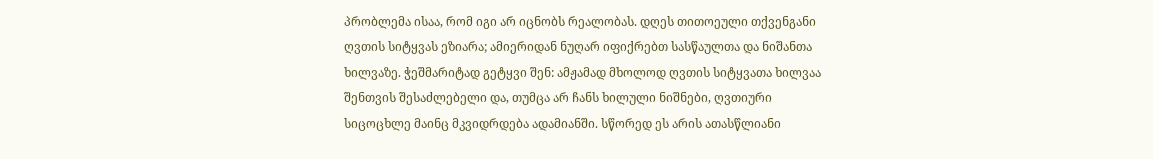პრობლემა ისაა, რომ იგი არ იცნობს რეალობას. დღეს თითოეული თქვენგანი ღვთის სიტყვას ეზიარა; ამიერიდან ნუღარ იფიქრებთ სასწაულთა და ნიშანთა ხილვაზე. ჭეშმარიტად გეტყვი შენ: ამჟამად მხოლოდ ღვთის სიტყვათა ხილვაა შენთვის შესაძლებელი და, თუმცა არ ჩანს ხილული ნიშნები, ღვთიური სიცოცხლე მაინც მკვიდრდება ადამიანში. სწორედ ეს არის ათასწლიანი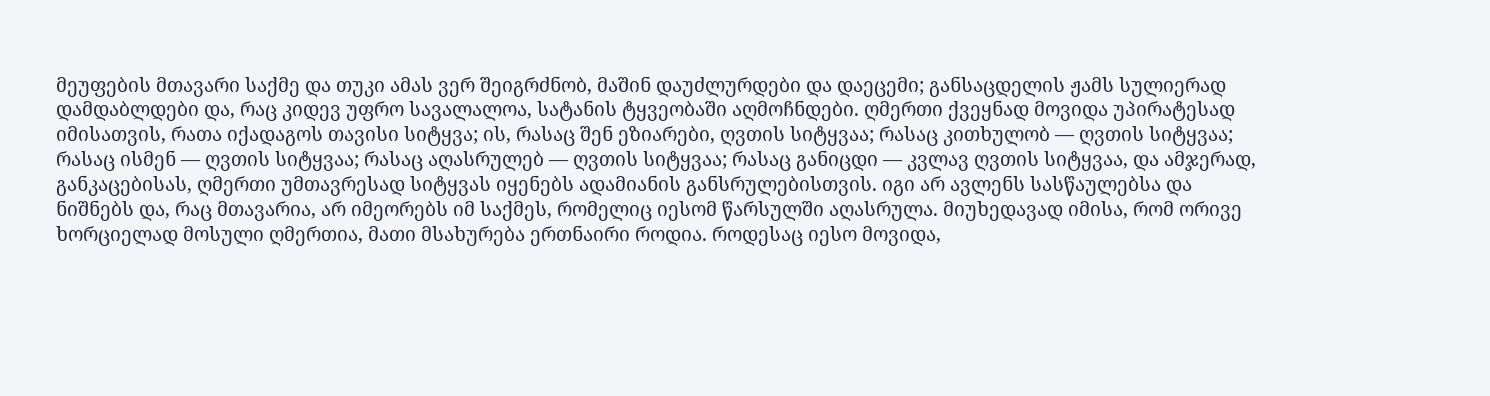მეუფების მთავარი საქმე და თუკი ამას ვერ შეიგრძნობ, მაშინ დაუძლურდები და დაეცემი; განსაცდელის ჟამს სულიერად დამდაბლდები და, რაც კიდევ უფრო სავალალოა, სატანის ტყვეობაში აღმოჩნდები. ღმერთი ქვეყნად მოვიდა უპირატესად იმისათვის, რათა იქადაგოს თავისი სიტყვა; ის, რასაც შენ ეზიარები, ღვთის სიტყვაა; რასაც კითხულობ — ღვთის სიტყვაა; რასაც ისმენ — ღვთის სიტყვაა; რასაც აღასრულებ — ღვთის სიტყვაა; რასაც განიცდი — კვლავ ღვთის სიტყვაა, და ამჯერად, განკაცებისას, ღმერთი უმთავრესად სიტყვას იყენებს ადამიანის განსრულებისთვის. იგი არ ავლენს სასწაულებსა და ნიშნებს და, რაც მთავარია, არ იმეორებს იმ საქმეს, რომელიც იესომ წარსულში აღასრულა. მიუხედავად იმისა, რომ ორივე ხორციელად მოსული ღმერთია, მათი მსახურება ერთნაირი როდია. როდესაც იესო მოვიდა,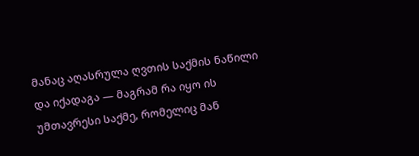მანაც აღასრულა ღვთის საქმის ნაწილი და იქადაგა — მაგრამ რა იყო ის უმთავრესი საქმე, რომელიც მან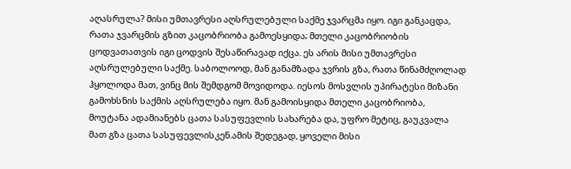აღასრულა? მისი უმთავრესი აღსრულებული საქმე ჯვარცმა იყო. იგი განკაცდა, რათა ჯვარცმის გზით კაცობრიობა გამოესყიდა; მთელი კაცობრიობის ცოდვათათვის იგი ცოდვის შესაწირავად იქცა. ეს არის მისი უმთავრესი აღსრულებული საქმე. საბოლოოდ, მან განამზადა ჯვრის გზა, რათა წინამძღოლად ჰყოლოდა მათ, ვინც მის შემდგომ მოვიდოდა. იესოს მოსვლის უპირატესი მიზანი გამოხსნის საქმის აღსრულება იყო. მან გამოისყიდა მთელი კაცობრიობა, მოუტანა ადამიანებს ცათა სასუფევლის სახარება და, უფრო მეტიც, გაუკვალა მათ გზა ცათა სასუფევლისკენ.ამის შედეგად, ყოველი მისი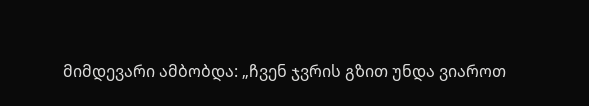მიმდევარი ამბობდა: „ჩვენ ჯვრის გზით უნდა ვიაროთ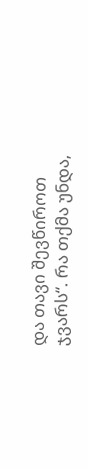და თავი შევწიროთ ჯვარს“. რა თქმა უნდა,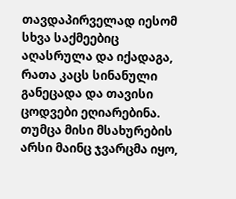თავდაპირველად იესომ სხვა საქმეებიც აღასრულა და იქადაგა, რათა კაცს სინანული განეცადა და თავისი ცოდვები ეღიარებინა. თუმცა მისი მსახურების არსი მაინც ჯვარცმა იყო,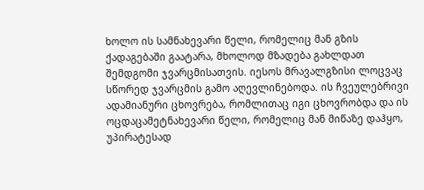ხოლო ის სამნახევარი წელი, რომელიც მან გზის ქადაგებაში გაატარა, მხოლოდ მზადება გახლდათ შემდგომი ჯვარცმისათვის. იესოს მრავალგზისი ლოცვაც სწორედ ჯვარცმის გამო აღევლინებოდა. ის ჩვეულებრივი ადამიანური ცხოვრება, რომლითაც იგი ცხოვრობდა და ის ოცდაცამეტნახევარი წელი, რომელიც მან მიწაზე დაჰყო, უპირატესად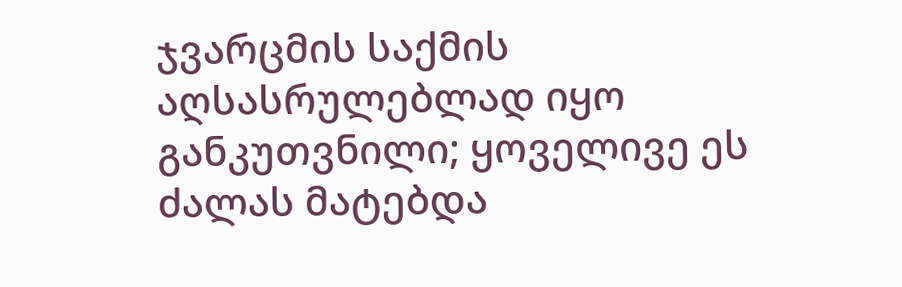ჯვარცმის საქმის აღსასრულებლად იყო განკუთვნილი; ყოველივე ეს ძალას მატებდა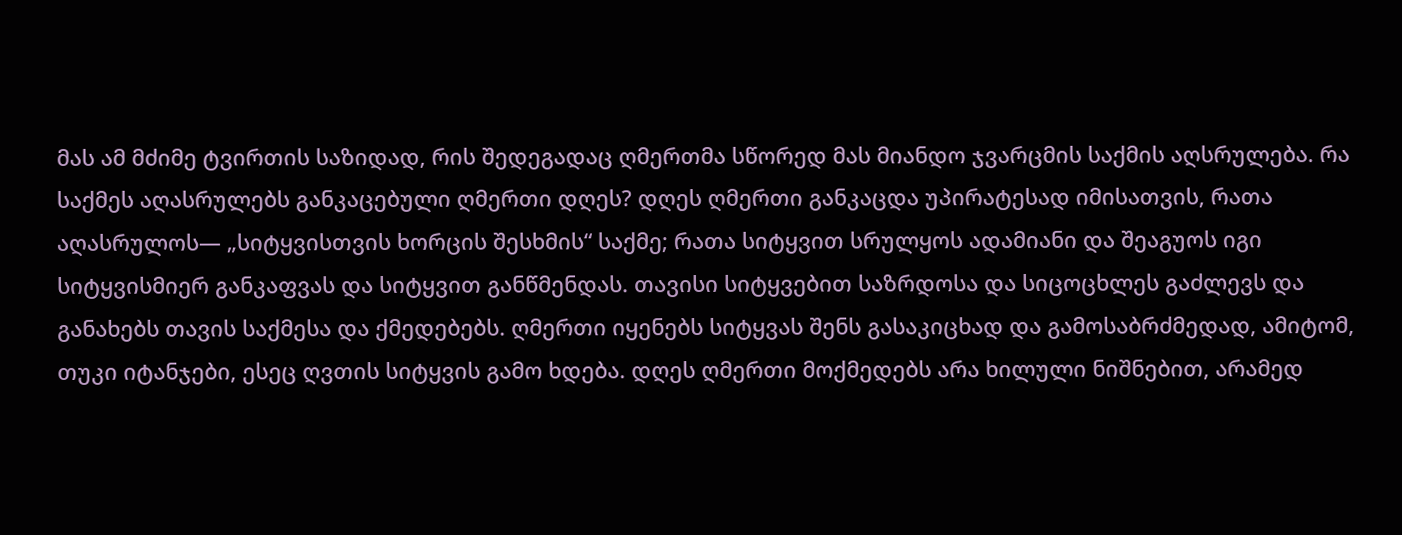მას ამ მძიმე ტვირთის საზიდად, რის შედეგადაც ღმერთმა სწორედ მას მიანდო ჯვარცმის საქმის აღსრულება. რა საქმეს აღასრულებს განკაცებული ღმერთი დღეს? დღეს ღმერთი განკაცდა უპირატესად იმისათვის, რათა აღასრულოს— „სიტყვისთვის ხორცის შესხმის“ საქმე; რათა სიტყვით სრულყოს ადამიანი და შეაგუოს იგი სიტყვისმიერ განკაფვას და სიტყვით განწმენდას. თავისი სიტყვებით საზრდოსა და სიცოცხლეს გაძლევს და განახებს თავის საქმესა და ქმედებებს. ღმერთი იყენებს სიტყვას შენს გასაკიცხად და გამოსაბრძმედად, ამიტომ, თუკი იტანჯები, ესეც ღვთის სიტყვის გამო ხდება. დღეს ღმერთი მოქმედებს არა ხილული ნიშნებით, არამედ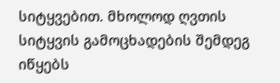სიტყვებით. მხოლოდ ღვთის სიტყვის გამოცხადების შემდეგ იწყებს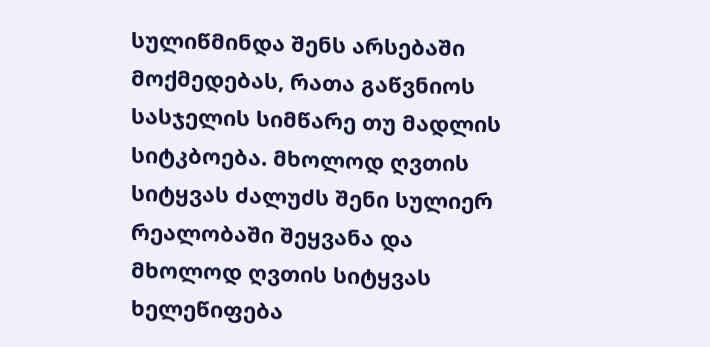სულიწმინდა შენს არსებაში მოქმედებას, რათა გაწვნიოს სასჯელის სიმწარე თუ მადლის სიტკბოება. მხოლოდ ღვთის სიტყვას ძალუძს შენი სულიერ რეალობაში შეყვანა და მხოლოდ ღვთის სიტყვას ხელეწიფება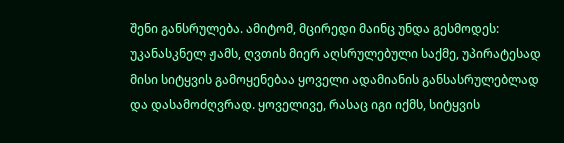შენი განსრულება. ამიტომ, მცირედი მაინც უნდა გესმოდეს: უკანასკნელ ჟამს, ღვთის მიერ აღსრულებული საქმე, უპირატესად მისი სიტყვის გამოყენებაა ყოველი ადამიანის განსასრულებლად და დასამოძღვრად. ყოველივე, რასაც იგი იქმს, სიტყვის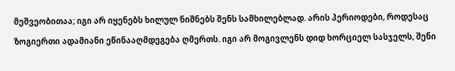მეშვეობითაა; იგი არ იყენებს ხილულ ნიშნებს შენს სამხილებლად. არის პერიოდები, როდესაც ზოგიერთი ადამიანი ეწინააღმდეგება ღმერთს. იგი არ მოგივლენს დიდ ხორციელ სასჯელს, შენი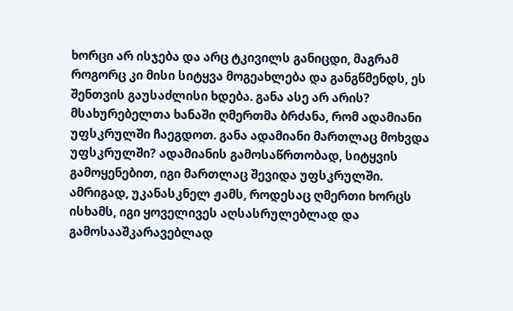ხორცი არ ისჯება და არც ტკივილს განიცდი, მაგრამ როგორც კი მისი სიტყვა მოგეახლება და განგწმენდს, ეს შენთვის გაუსაძლისი ხდება. განა ასე არ არის? მსახურებელთა ხანაში ღმერთმა ბრძანა, რომ ადამიანი უფსკრულში ჩაეგდოთ. განა ადამიანი მართლაც მოხვდა უფსკრულში? ადამიანის გამოსაწრთობად, სიტყვის გამოყენებით, იგი მართლაც შევიდა უფსკრულში. ამრიგად, უკანასკნელ ჟამს, როდესაც ღმერთი ხორცს ისხამს, იგი ყოველივეს აღსასრულებლად და გამოსააშკარავებლად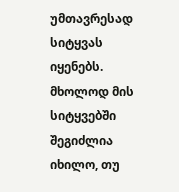უმთავრესად სიტყვას იყენებს. მხოლოდ მის სიტყვებში შეგიძლია იხილო, თუ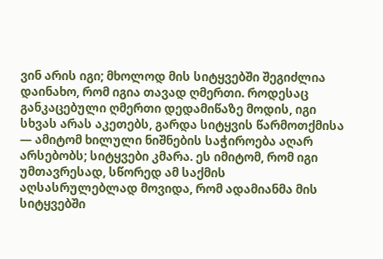ვინ არის იგი; მხოლოდ მის სიტყვებში შეგიძლია დაინახო, რომ იგია თავად ღმერთი. როდესაც განკაცებული ღმერთი დედამიწაზე მოდის, იგი სხვას არას აკეთებს, გარდა სიტყვის წარმოთქმისა — ამიტომ ხილული ნიშნების საჭიროება აღარ არსებობს; სიტყვები კმარა. ეს იმიტომ, რომ იგი უმთავრესად, სწორედ ამ საქმის აღსასრულებლად მოვიდა, რომ ადამიანმა მის სიტყვებში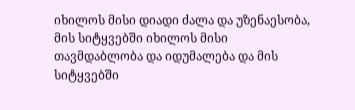იხილოს მისი დიადი ძალა და უზენაესობა, მის სიტყვებში იხილოს მისი თავმდაბლობა და იდუმალება და მის სიტყვებში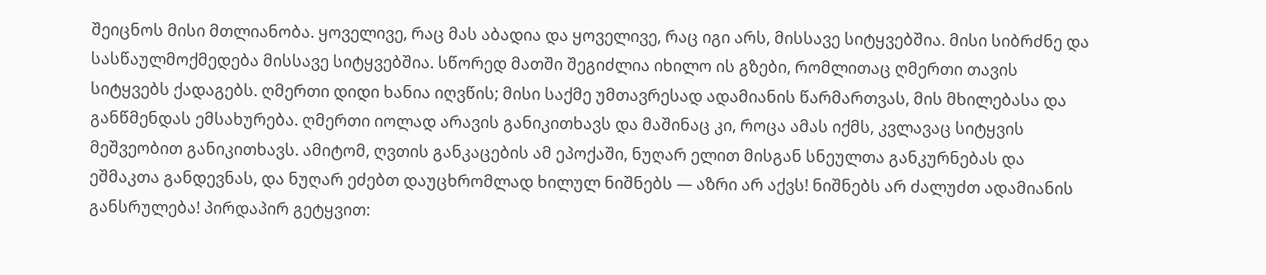შეიცნოს მისი მთლიანობა. ყოველივე, რაც მას აბადია და ყოველივე, რაც იგი არს, მისსავე სიტყვებშია. მისი სიბრძნე და სასწაულმოქმედება მისსავე სიტყვებშია. სწორედ მათში შეგიძლია იხილო ის გზები, რომლითაც ღმერთი თავის სიტყვებს ქადაგებს. ღმერთი დიდი ხანია იღვწის; მისი საქმე უმთავრესად ადამიანის წარმართვას, მის მხილებასა და განწმენდას ემსახურება. ღმერთი იოლად არავის განიკითხავს და მაშინაც კი, როცა ამას იქმს, კვლავაც სიტყვის მეშვეობით განიკითხავს. ამიტომ, ღვთის განკაცების ამ ეპოქაში, ნუღარ ელით მისგან სნეულთა განკურნებას და ეშმაკთა განდევნას, და ნუღარ ეძებთ დაუცხრომლად ხილულ ნიშნებს — აზრი არ აქვს! ნიშნებს არ ძალუძთ ადამიანის განსრულება! პირდაპირ გეტყვით: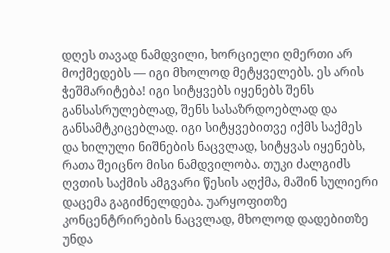დღეს თავად ნამდვილი, ხორციელი ღმერთი არ მოქმედებს — იგი მხოლოდ მეტყველებს. ეს არის ჭეშმარიტება! იგი სიტყვებს იყენებს შენს განსასრულებლად, შენს სასაზრდოებლად და განსამტკიცებლად. იგი სიტყვებითვე იქმს საქმეს და ხილული ნიშნების ნაცვლად, სიტყვას იყენებს, რათა შეიცნო მისი ნამდვილობა. თუკი ძალგიძს ღვთის საქმის ამგვარი წესის აღქმა, მაშინ სულიერი დაცემა გაგიძნელდება. უარყოფითზე კონცენტრირების ნაცვლად, მხოლოდ დადებითზე უნდა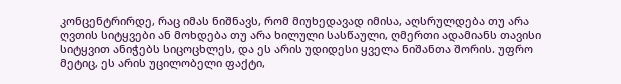კონცენტრირდე, რაც იმას ნიშნავს, რომ მიუხედავად იმისა, აღსრულდება თუ არა ღვთის სიტყვები ან მოხდება თუ არა ხილული სასწაული, ღმერთი ადამიანს თავისი სიტყვით ანიჭებს სიცოცხლეს, და ეს არის უდიდესი ყველა ნიშანთა შორის. უფრო მეტიც, ეს არის უცილობელი ფაქტი,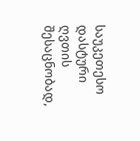საუკეთესო დასტური ღვთის შესაცნობად,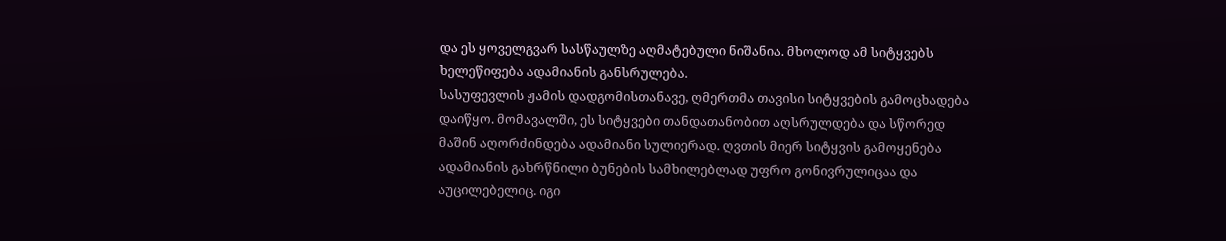და ეს ყოველგვარ სასწაულზე აღმატებული ნიშანია. მხოლოდ ამ სიტყვებს ხელეწიფება ადამიანის განსრულება.
სასუფევლის ჟამის დადგომისთანავე, ღმერთმა თავისი სიტყვების გამოცხადება დაიწყო. მომავალში, ეს სიტყვები თანდათანობით აღსრულდება და სწორედ მაშინ აღორძინდება ადამიანი სულიერად. ღვთის მიერ სიტყვის გამოყენება ადამიანის გახრწნილი ბუნების სამხილებლად უფრო გონივრულიცაა და აუცილებელიც. იგი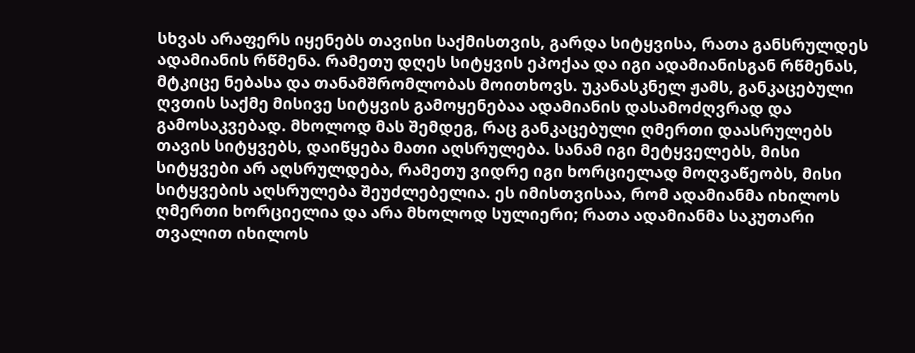სხვას არაფერს იყენებს თავისი საქმისთვის, გარდა სიტყვისა, რათა განსრულდეს ადამიანის რწმენა. რამეთუ დღეს სიტყვის ეპოქაა და იგი ადამიანისგან რწმენას, მტკიცე ნებასა და თანამშრომლობას მოითხოვს. უკანასკნელ ჟამს, განკაცებული ღვთის საქმე მისივე სიტყვის გამოყენებაა ადამიანის დასამოძღვრად და გამოსაკვებად. მხოლოდ მას შემდეგ, რაც განკაცებული ღმერთი დაასრულებს თავის სიტყვებს, დაიწყება მათი აღსრულება. სანამ იგი მეტყველებს, მისი სიტყვები არ აღსრულდება, რამეთუ ვიდრე იგი ხორციელად მოღვაწეობს, მისი სიტყვების აღსრულება შეუძლებელია. ეს იმისთვისაა, რომ ადამიანმა იხილოს ღმერთი ხორციელია და არა მხოლოდ სულიერი; რათა ადამიანმა საკუთარი თვალით იხილოს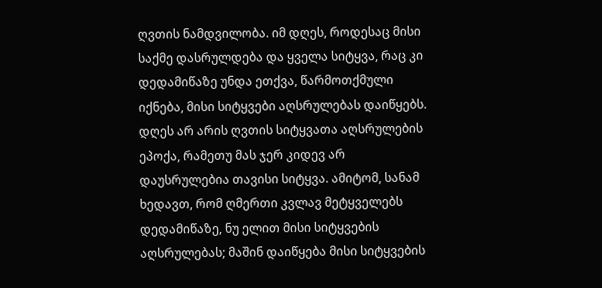ღვთის ნამდვილობა. იმ დღეს, როდესაც მისი საქმე დასრულდება და ყველა სიტყვა, რაც კი დედამიწაზე უნდა ეთქვა, წარმოთქმული იქნება, მისი სიტყვები აღსრულებას დაიწყებს. დღეს არ არის ღვთის სიტყვათა აღსრულების ეპოქა, რამეთუ მას ჯერ კიდევ არ დაუსრულებია თავისი სიტყვა. ამიტომ, სანამ ხედავთ, რომ ღმერთი კვლავ მეტყველებს დედამიწაზე, ნუ ელით მისი სიტყვების აღსრულებას; მაშინ დაიწყება მისი სიტყვების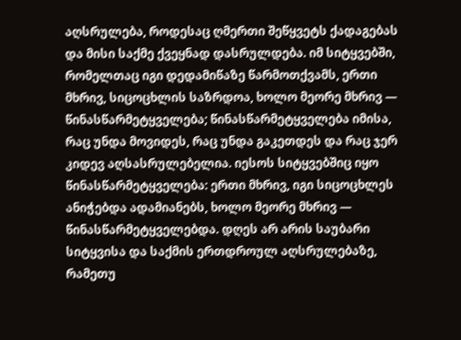აღსრულება, როდესაც ღმერთი შეწყვეტს ქადაგებას და მისი საქმე ქვეყნად დასრულდება. იმ სიტყვებში, რომელთაც იგი დედამიწაზე წარმოთქვამს, ერთი მხრივ, სიცოცხლის საზრდოა, ხოლო მეორე მხრივ — წინასწარმეტყველება; წინასწარმეტყველება იმისა, რაც უნდა მოვიდეს, რაც უნდა გაკეთდეს და რაც ჯერ კიდევ აღსასრულებელია. იესოს სიტყვებშიც იყო წინასწარმეტყველება: ერთი მხრივ, იგი სიცოცხლეს ანიჭებდა ადამიანებს, ხოლო მეორე მხრივ — წინასწარმეტყველებდა. დღეს არ არის საუბარი სიტყვისა და საქმის ერთდროულ აღსრულებაზე, რამეთუ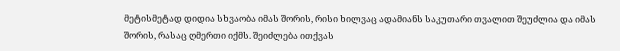მეტისმეტად დიდია სხვაობა იმას შორის, რისი ხილვაც ადამიანს საკუთარი თვალით შეუძლია და იმას შორის, რასაც ღმერთი იქმს. შეიძლება ითქვას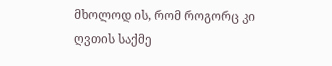მხოლოდ ის, რომ როგორც კი ღვთის საქმე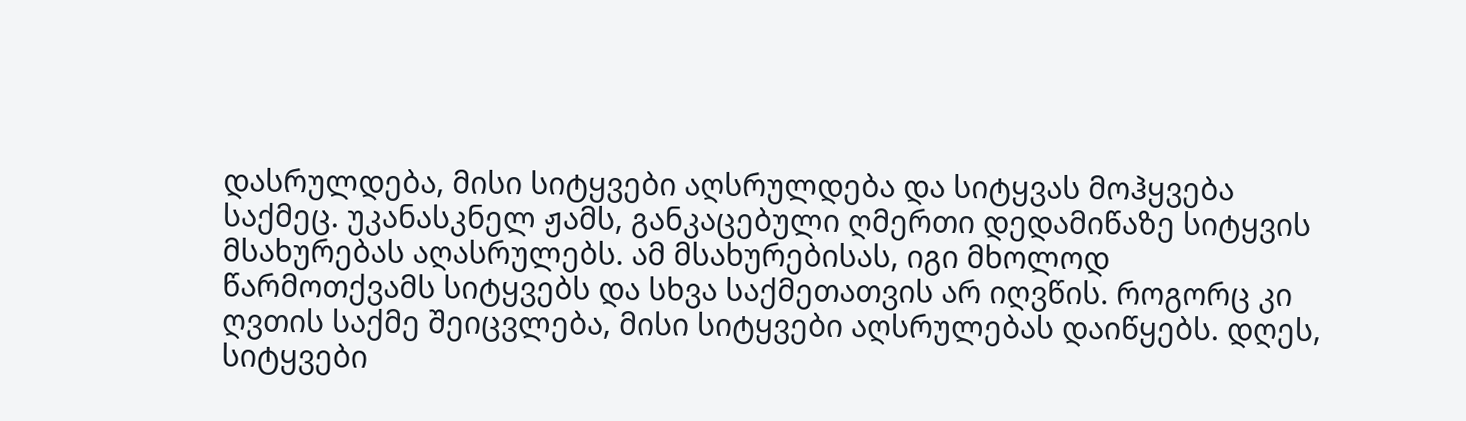დასრულდება, მისი სიტყვები აღსრულდება და სიტყვას მოჰყვება საქმეც. უკანასკნელ ჟამს, განკაცებული ღმერთი დედამიწაზე სიტყვის მსახურებას აღასრულებს. ამ მსახურებისას, იგი მხოლოდ წარმოთქვამს სიტყვებს და სხვა საქმეთათვის არ იღვწის. როგორც კი ღვთის საქმე შეიცვლება, მისი სიტყვები აღსრულებას დაიწყებს. დღეს, სიტყვები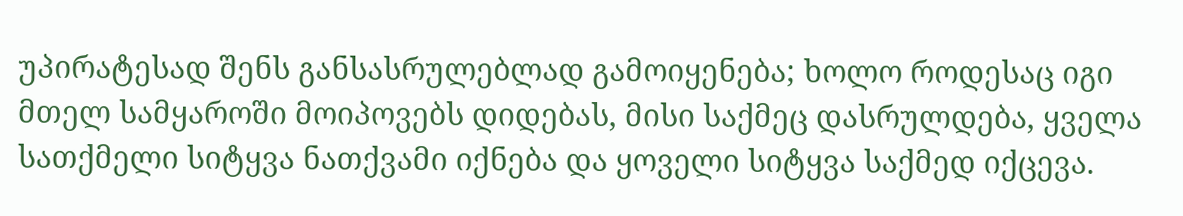უპირატესად შენს განსასრულებლად გამოიყენება; ხოლო როდესაც იგი მთელ სამყაროში მოიპოვებს დიდებას, მისი საქმეც დასრულდება, ყველა სათქმელი სიტყვა ნათქვამი იქნება და ყოველი სიტყვა საქმედ იქცევა.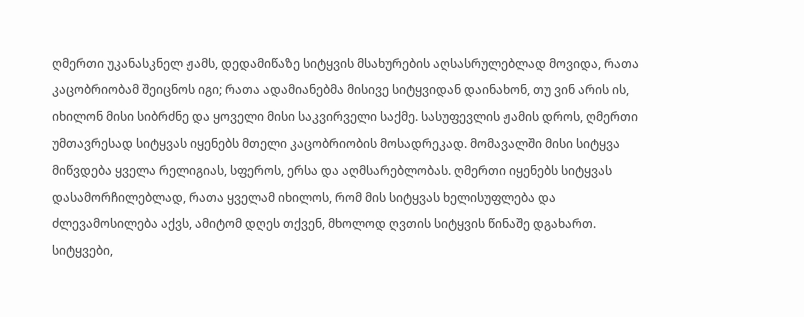ღმერთი უკანასკნელ ჟამს, დედამიწაზე სიტყვის მსახურების აღსასრულებლად მოვიდა, რათა კაცობრიობამ შეიცნოს იგი; რათა ადამიანებმა მისივე სიტყვიდან დაინახონ, თუ ვინ არის ის, იხილონ მისი სიბრძნე და ყოველი მისი საკვირველი საქმე. სასუფევლის ჟამის დროს, ღმერთი უმთავრესად სიტყვას იყენებს მთელი კაცობრიობის მოსადრეკად. მომავალში მისი სიტყვა მიწვდება ყველა რელიგიას, სფეროს, ერსა და აღმსარებლობას. ღმერთი იყენებს სიტყვას დასამორჩილებლად, რათა ყველამ იხილოს, რომ მის სიტყვას ხელისუფლება და ძლევამოსილება აქვს, ამიტომ დღეს თქვენ, მხოლოდ ღვთის სიტყვის წინაშე დგახართ.
სიტყვები,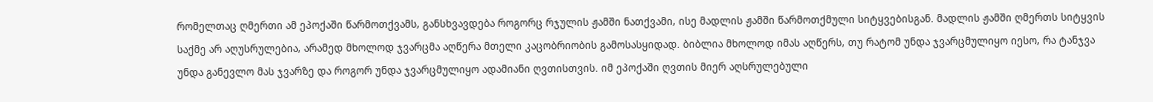რომელთაც ღმერთი ამ ეპოქაში წარმოთქვამს, განსხვავდება როგორც რჯულის ჟამში ნათქვამი, ისე მადლის ჟამში წარმოთქმული სიტყვებისგან. მადლის ჟამში ღმერთს სიტყვის საქმე არ აღუსრულებია, არამედ მხოლოდ ჯვარცმა აღწერა მთელი კაცობრიობის გამოსასყიდად. ბიბლია მხოლოდ იმას აღწერს, თუ რატომ უნდა ჯვარცმულიყო იესო, რა ტანჯვა უნდა განევლო მას ჯვარზე და როგორ უნდა ჯვარცმულიყო ადამიანი ღვთისთვის. იმ ეპოქაში ღვთის მიერ აღსრულებული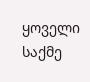ყოველი საქმე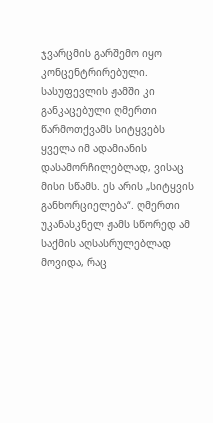ჯვარცმის გარშემო იყო კონცენტრირებული. სასუფევლის ჟამში კი განკაცებული ღმერთი წარმოთქვამს სიტყვებს ყველა იმ ადამიანის დასამორჩილებლად, ვისაც მისი სწამს. ეს არის „სიტყვის განხორციელება“. ღმერთი უკანასკნელ ჟამს სწორედ ამ საქმის აღსასრულებლად მოვიდა, რაც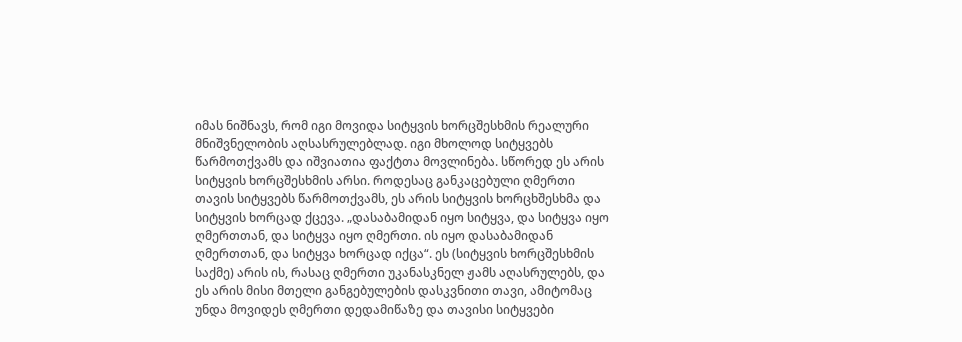იმას ნიშნავს, რომ იგი მოვიდა სიტყვის ხორცშესხმის რეალური მნიშვნელობის აღსასრულებლად. იგი მხოლოდ სიტყვებს წარმოთქვამს და იშვიათია ფაქტთა მოვლინება. სწორედ ეს არის სიტყვის ხორცშესხმის არსი. როდესაც განკაცებული ღმერთი თავის სიტყვებს წარმოთქვამს, ეს არის სიტყვის ხორცხშესხმა და სიტყვის ხორცად ქცევა. „დასაბამიდან იყო სიტყვა, და სიტყვა იყო ღმერთთან, და სიტყვა იყო ღმერთი. ის იყო დასაბამიდან ღმერთთან, და სიტყვა ხორცად იქცა“. ეს (სიტყვის ხორცშესხმის საქმე) არის ის, რასაც ღმერთი უკანასკნელ ჟამს აღასრულებს, და ეს არის მისი მთელი განგებულების დასკვნითი თავი, ამიტომაც უნდა მოვიდეს ღმერთი დედამიწაზე და თავისი სიტყვები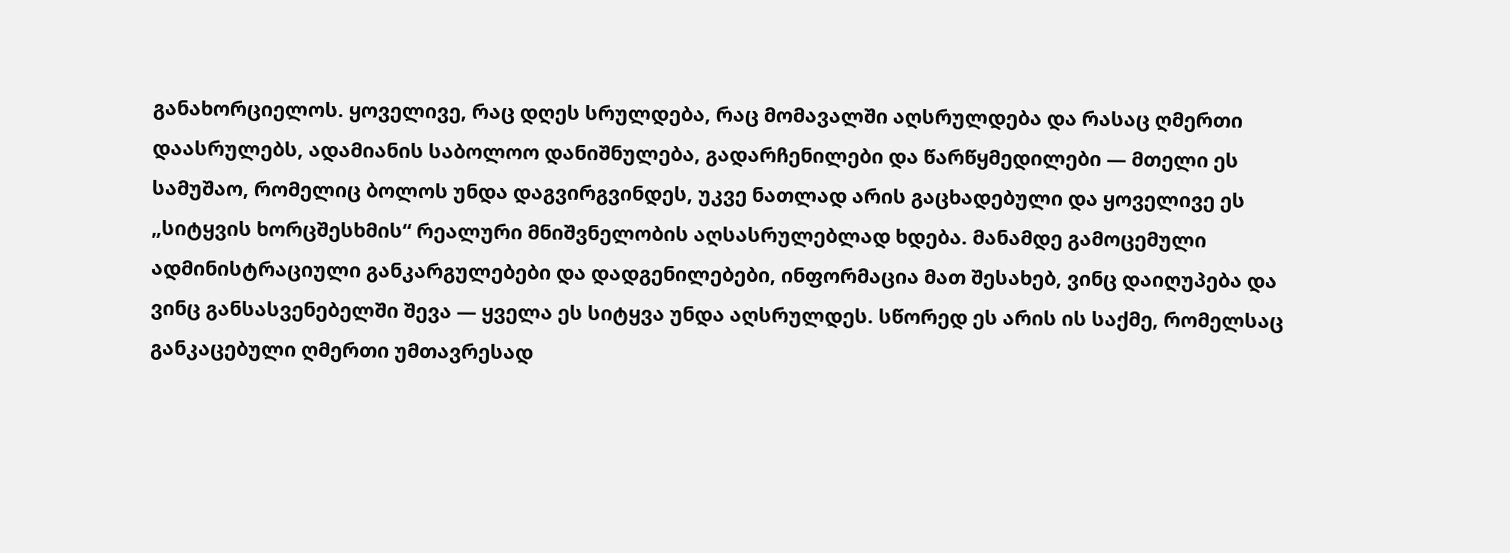განახორციელოს. ყოველივე, რაც დღეს სრულდება, რაც მომავალში აღსრულდება და რასაც ღმერთი დაასრულებს, ადამიანის საბოლოო დანიშნულება, გადარჩენილები და წარწყმედილები — მთელი ეს სამუშაო, რომელიც ბოლოს უნდა დაგვირგვინდეს, უკვე ნათლად არის გაცხადებული და ყოველივე ეს „სიტყვის ხორცშესხმის“ რეალური მნიშვნელობის აღსასრულებლად ხდება. მანამდე გამოცემული ადმინისტრაციული განკარგულებები და დადგენილებები, ინფორმაცია მათ შესახებ, ვინც დაიღუპება და ვინც განსასვენებელში შევა — ყველა ეს სიტყვა უნდა აღსრულდეს. სწორედ ეს არის ის საქმე, რომელსაც განკაცებული ღმერთი უმთავრესად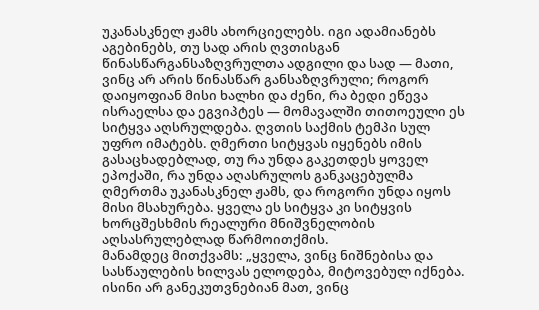უკანასკნელ ჟამს ახორციელებს. იგი ადამიანებს აგებინებს, თუ სად არის ღვთისგან წინასწარგანსაზღვრულთა ადგილი და სად — მათი, ვინც არ არის წინასწარ განსაზღვრული; როგორ დაიყოფიან მისი ხალხი და ძენი, რა ბედი ეწევა ისრაელსა და ეგვიპტეს — მომავალში თითოეული ეს სიტყვა აღსრულდება. ღვთის საქმის ტემპი სულ უფრო იმატებს. ღმერთი სიტყვას იყენებს იმის გასაცხადებლად, თუ რა უნდა გაკეთდეს ყოველ ეპოქაში, რა უნდა აღასრულოს განკაცებულმა ღმერთმა უკანასკნელ ჟამს, და როგორი უნდა იყოს მისი მსახურება. ყველა ეს სიტყვა კი სიტყვის ხორცშესხმის რეალური მნიშვნელობის აღსასრულებლად წარმოითქმის.
მანამდეც მითქვამს: „ყველა, ვინც ნიშნებისა და სასწაულების ხილვას ელოდება, მიტოვებულ იქნება. ისინი არ განეკუთვნებიან მათ, ვინც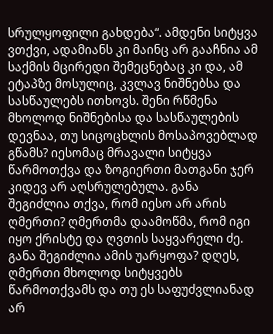სრულყოფილი გახდება“. ამდენი სიტყვა ვთქვი, ადამიანს კი მაინც არ გააჩნია ამ საქმის მცირედი შემეცნებაც კი და, ამ ეტაპზე მოსულიც, კვლავ ნიშნებსა და სასწაულებს ითხოვს. შენი რწმენა მხოლოდ ნიშნებისა და სასწაულების დევნაა, თუ სიცოცხლის მოსაპოვებლად გწამს? იესომაც მრავალი სიტყვა წარმოთქვა და ზოგიერთი მათგანი ჯერ კიდევ არ აღსრულებულა. განა შეგიძლია თქვა, რომ იესო არ არის ღმერთი? ღმერთმა დაამოწმა, რომ იგი იყო ქრისტე და ღვთის საყვარელი ძე. განა შეგიძლია ამის უარყოფა? დღეს, ღმერთი მხოლოდ სიტყვებს წარმოთქვამს და თუ ეს საფუძვლიანად არ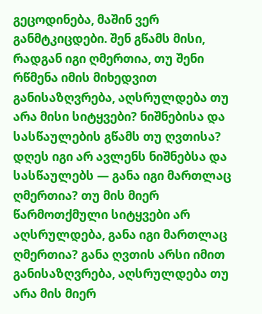გეცოდინება, მაშინ ვერ განმტკიცდები. შენ გწამს მისი, რადგან იგი ღმერთია, თუ შენი რწმენა იმის მიხედვით განისაზღვრება, აღსრულდება თუ არა მისი სიტყვები? ნიშნებისა და სასწაულების გწამს თუ ღვთისა? დღეს იგი არ ავლენს ნიშნებსა და სასწაულებს — განა იგი მართლაც ღმერთია? თუ მის მიერ წარმოთქმული სიტყვები არ აღსრულდება, განა იგი მართლაც ღმერთია? განა ღვთის არსი იმით განისაზღვრება, აღსრულდება თუ არა მის მიერ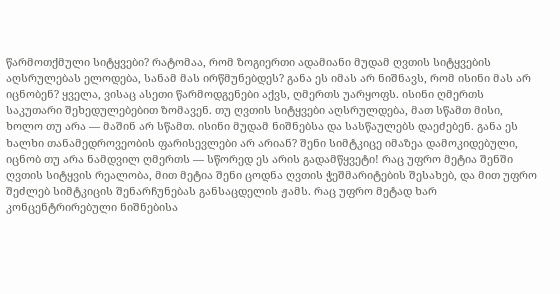წარმოთქმული სიტყვები? რატომაა, რომ ზოგიერთი ადამიანი მუდამ ღვთის სიტყვების აღსრულებას ელოდება, სანამ მას ირწმუნებდეს? განა ეს იმას არ ნიშნავს, რომ ისინი მას არ იცნობენ? ყველა, ვისაც ასეთი წარმოდგენები აქვს, ღმერთს უარყოფს. ისინი ღმერთს საკუთარი შეხედულებებით ზომავენ. თუ ღვთის სიტყვები აღსრულდება, მათ სწამთ მისი, ხოლო თუ არა — მაშინ არ სწამთ. ისინი მუდამ ნიშნებსა და სასწაულებს დაეძებენ. განა ეს ხალხი თანამედროვეობის ფარისევლები არ არიან? შენი სიმტკიცე იმაზეა დამოკიდებული, იცნობ თუ არა ნამდვილ ღმერთს — სწორედ ეს არის გადამწყვეტი! რაც უფრო მეტია შენში ღვთის სიტყვის რეალობა, მით მეტია შენი ცოდნა ღვთის ჭეშმარიტების შესახებ, და მით უფრო შეძლებ სიმტკიცის შენარჩუნებას განსაცდელის ჟამს. რაც უფრო მეტად ხარ კონცენტრირებული ნიშნებისა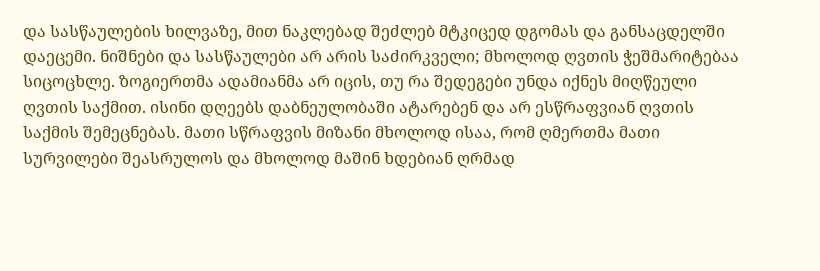და სასწაულების ხილვაზე, მით ნაკლებად შეძლებ მტკიცედ დგომას და განსაცდელში დაეცემი. ნიშნები და სასწაულები არ არის საძირკველი; მხოლოდ ღვთის ჭეშმარიტებაა სიცოცხლე. ზოგიერთმა ადამიანმა არ იცის, თუ რა შედეგები უნდა იქნეს მიღწეული ღვთის საქმით. ისინი დღეებს დაბნეულობაში ატარებენ და არ ესწრაფვიან ღვთის საქმის შემეცნებას. მათი სწრაფვის მიზანი მხოლოდ ისაა, რომ ღმერთმა მათი სურვილები შეასრულოს და მხოლოდ მაშინ ხდებიან ღრმად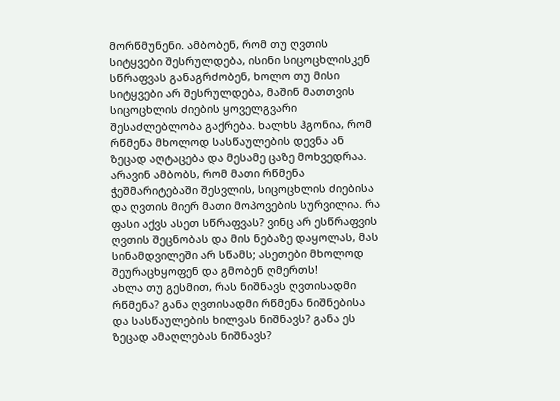მორწმუნენი. ამბობენ, რომ თუ ღვთის სიტყვები შესრულდება, ისინი სიცოცხლისკენ სწრაფვას განაგრძობენ, ხოლო თუ მისი სიტყვები არ შესრულდება, მაშინ მათთვის სიცოცხლის ძიების ყოველგვარი შესაძლებლობა გაქრება. ხალხს ჰგონია, რომ რწმენა მხოლოდ სასწაულების დევნა ან ზეცად აღტაცება და მესამე ცაზე მოხვედრაა. არავინ ამბობს, რომ მათი რწმენა ჭეშმარიტებაში შესვლის, სიცოცხლის ძიებისა და ღვთის მიერ მათი მოპოვების სურვილია. რა ფასი აქვს ასეთ სწრაფვას? ვინც არ ესწრაფვის ღვთის შეცნობას და მის ნებაზე დაყოლას, მას სინამდვილეში არ სწამს; ასეთები მხოლოდ შეურაცხყოფენ და გმობენ ღმერთს!
ახლა თუ გესმით, რას ნიშნავს ღვთისადმი რწმენა? განა ღვთისადმი რწმენა ნიშნებისა და სასწაულების ხილვას ნიშნავს? განა ეს ზეცად ამაღლებას ნიშნავს?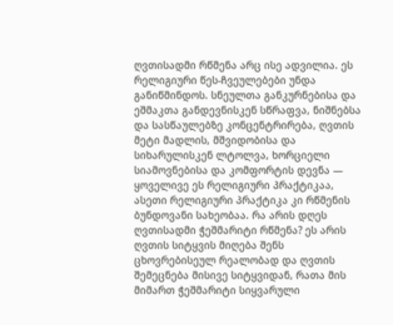ღვთისადმი რწმენა არც ისე ადვილია. ეს რელიგიური წეს-ჩვეულებები უნდა განიწმინდოს. სნეულთა განკურნებისა და ეშმაკთა განდევნისკენ სწრაფვა, ნიშნებსა და სასწაულებზე კონცენტრირება, ღვთის მეტი მადლის, მშვიდობისა და სიხარულისკენ ლტოლვა, ხორციელი სიამოვნებისა და კომფორტის დევნა — ყოველივე ეს რელიგიური პრაქტიკაა, ასეთი რელიგიური პრაქტიკა კი რწმენის ბუნდოვანი სახეობაა. რა არის დღეს ღვთისადმი ჭეშმარიტი რწმენა? ეს არის ღვთის სიტყვის მიღება შენს ცხოვრებისეულ რეალობად და ღვთის შემეცნება მისივე სიტყვიდან, რათა მის მიმართ ჭეშმარიტი სიყვარული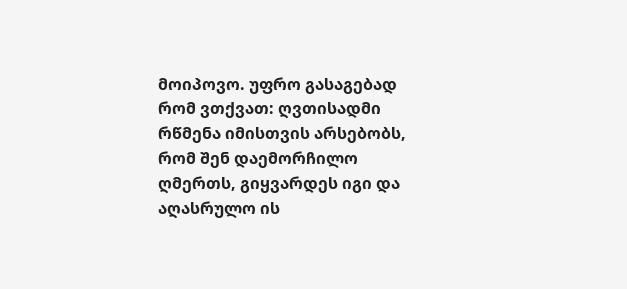მოიპოვო. უფრო გასაგებად რომ ვთქვათ: ღვთისადმი რწმენა იმისთვის არსებობს, რომ შენ დაემორჩილო ღმერთს, გიყვარდეს იგი და აღასრულო ის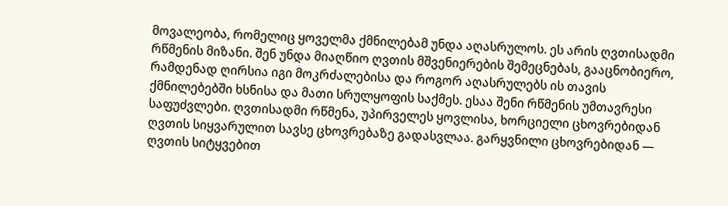მოვალეობა, რომელიც ყოველმა ქმნილებამ უნდა აღასრულოს. ეს არის ღვთისადმი რწმენის მიზანი. შენ უნდა მიაღწიო ღვთის მშვენიერების შემეცნებას, გააცნობიერო, რამდენად ღირსია იგი მოკრძალებისა და როგორ აღასრულებს ის თავის ქმნილებებში ხსნისა და მათი სრულყოფის საქმეს. ესაა შენი რწმენის უმთავრესი საფუძვლები. ღვთისადმი რწმენა, უპირველეს ყოვლისა, ხორციელი ცხოვრებიდან ღვთის სიყვარულით სავსე ცხოვრებაზე გადასვლაა. გარყვნილი ცხოვრებიდან — ღვთის სიტყვებით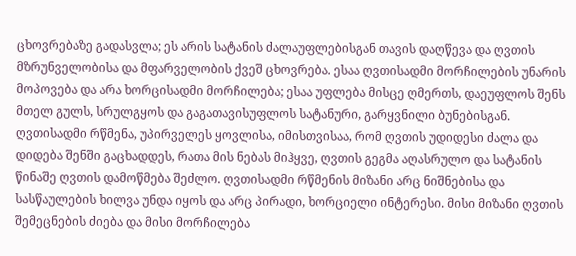ცხოვრებაზე გადასვლა; ეს არის სატანის ძალაუფლებისგან თავის დაღწევა და ღვთის მზრუნველობისა და მფარველობის ქვეშ ცხოვრება. ესაა ღვთისადმი მორჩილების უნარის მოპოვება და არა ხორცისადმი მორჩილება; ესაა უფლება მისცე ღმერთს, დაეუფლოს შენს მთელ გულს, სრულგყოს და გაგათავისუფლოს სატანური, გარყვნილი ბუნებისგან. ღვთისადმი რწმენა, უპირველეს ყოვლისა, იმისთვისაა, რომ ღვთის უდიდესი ძალა და დიდება შენში გაცხადდეს, რათა მის ნებას მიჰყვე, ღვთის გეგმა აღასრულო და სატანის წინაშე ღვთის დამოწმება შეძლო. ღვთისადმი რწმენის მიზანი არც ნიშნებისა და სასწაულების ხილვა უნდა იყოს და არც პირადი, ხორციელი ინტერესი. მისი მიზანი ღვთის შემეცნების ძიება და მისი მორჩილება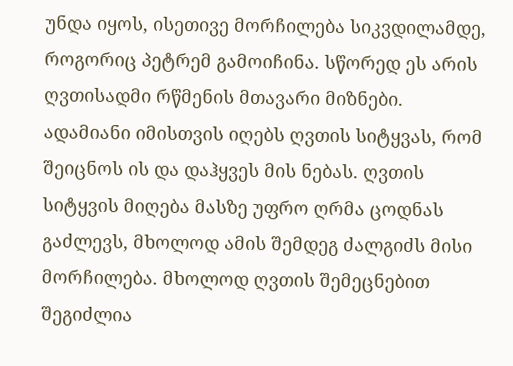უნდა იყოს, ისეთივე მორჩილება სიკვდილამდე, როგორიც პეტრემ გამოიჩინა. სწორედ ეს არის ღვთისადმი რწმენის მთავარი მიზნები. ადამიანი იმისთვის იღებს ღვთის სიტყვას, რომ შეიცნოს ის და დაჰყვეს მის ნებას. ღვთის სიტყვის მიღება მასზე უფრო ღრმა ცოდნას გაძლევს, მხოლოდ ამის შემდეგ ძალგიძს მისი მორჩილება. მხოლოდ ღვთის შემეცნებით შეგიძლია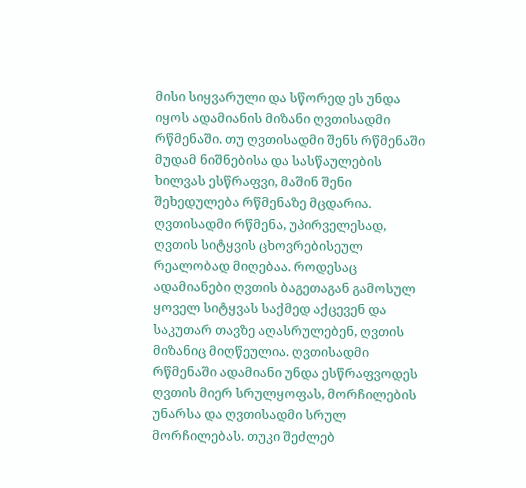მისი სიყვარული და სწორედ ეს უნდა იყოს ადამიანის მიზანი ღვთისადმი რწმენაში. თუ ღვთისადმი შენს რწმენაში მუდამ ნიშნებისა და სასწაულების ხილვას ესწრაფვი, მაშინ შენი შეხედულება რწმენაზე მცდარია. ღვთისადმი რწმენა, უპირველესად, ღვთის სიტყვის ცხოვრებისეულ რეალობად მიღებაა. როდესაც ადამიანები ღვთის ბაგეთაგან გამოსულ ყოველ სიტყვას საქმედ აქცევენ და საკუთარ თავზე აღასრულებენ, ღვთის მიზანიც მიღწეულია. ღვთისადმი რწმენაში ადამიანი უნდა ესწრაფვოდეს ღვთის მიერ სრულყოფას, მორჩილების უნარსა და ღვთისადმი სრულ მორჩილებას. თუკი შეძლებ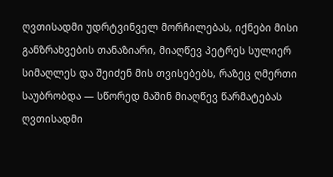ღვთისადმი უდრტვინველ მორჩილებას, იქნები მისი განზრახვების თანაზიარი, მიაღწევ პეტრეს სულიერ სიმაღლეს და შეიძენ მის თვისებებს, რაზეც ღმერთი საუბრობდა — სწორედ მაშინ მიაღწევ წარმატებას ღვთისადმი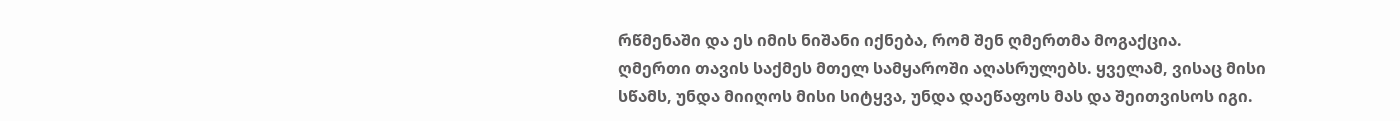რწმენაში და ეს იმის ნიშანი იქნება, რომ შენ ღმერთმა მოგაქცია.
ღმერთი თავის საქმეს მთელ სამყაროში აღასრულებს. ყველამ, ვისაც მისი სწამს, უნდა მიიღოს მისი სიტყვა, უნდა დაეწაფოს მას და შეითვისოს იგი.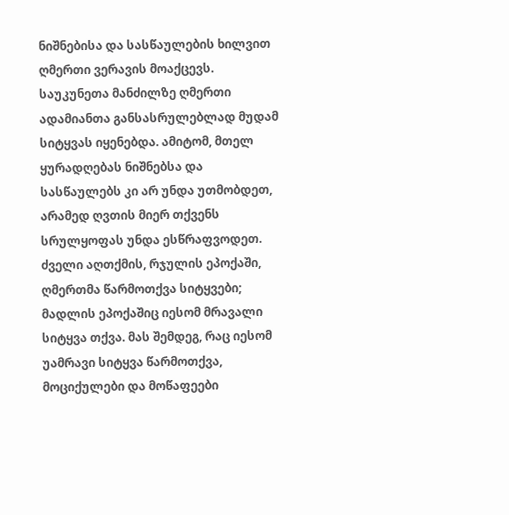ნიშნებისა და სასწაულების ხილვით ღმერთი ვერავის მოაქცევს. საუკუნეთა მანძილზე ღმერთი ადამიანთა განსასრულებლად მუდამ სიტყვას იყენებდა. ამიტომ, მთელ ყურადღებას ნიშნებსა და სასწაულებს კი არ უნდა უთმობდეთ, არამედ ღვთის მიერ თქვენს სრულყოფას უნდა ესწრაფვოდეთ. ძველი აღთქმის, რჯულის ეპოქაში, ღმერთმა წარმოთქვა სიტყვები; მადლის ეპოქაშიც იესომ მრავალი სიტყვა თქვა. მას შემდეგ, რაც იესომ უამრავი სიტყვა წარმოთქვა, მოციქულები და მოწაფეები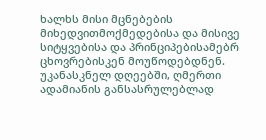ხალხს მისი მცნებების მიხედვითმოქმედებისა და მისივე სიტყვებისა და პრინციპებისამებრ ცხოვრებისკენ მოუწოდებდნენ. უკანასკნელ დღეებში, ღმერთი ადამიანის განსასრულებლად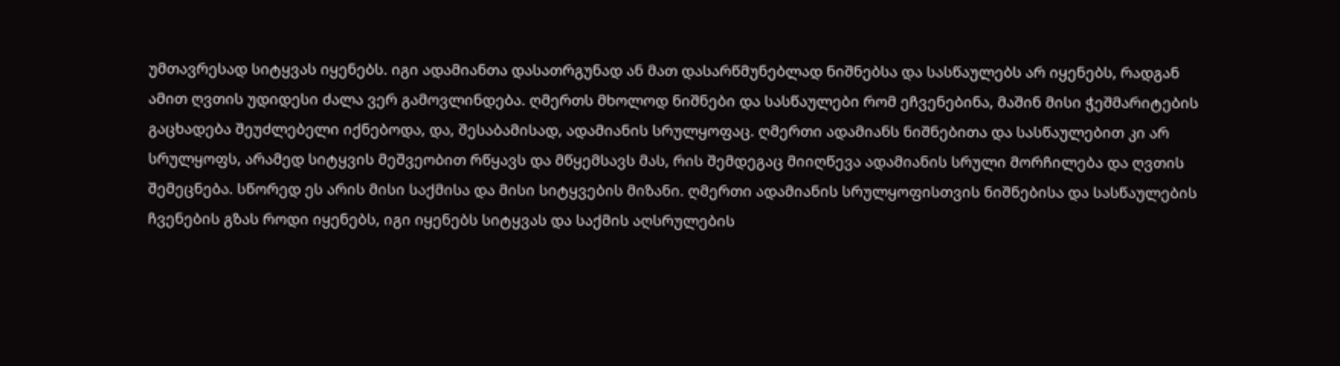უმთავრესად სიტყვას იყენებს. იგი ადამიანთა დასათრგუნად ან მათ დასარწმუნებლად ნიშნებსა და სასწაულებს არ იყენებს, რადგან ამით ღვთის უდიდესი ძალა ვერ გამოვლინდება. ღმერთს მხოლოდ ნიშნები და სასწაულები რომ ეჩვენებინა, მაშინ მისი ჭეშმარიტების გაცხადება შეუძლებელი იქნებოდა, და, შესაბამისად, ადამიანის სრულყოფაც. ღმერთი ადამიანს ნიშნებითა და სასწაულებით კი არ სრულყოფს, არამედ სიტყვის მეშვეობით რწყავს და მწყემსავს მას, რის შემდეგაც მიიღწევა ადამიანის სრული მორჩილება და ღვთის შემეცნება. სწორედ ეს არის მისი საქმისა და მისი სიტყვების მიზანი. ღმერთი ადამიანის სრულყოფისთვის ნიშნებისა და სასწაულების ჩვენების გზას როდი იყენებს, იგი იყენებს სიტყვას და საქმის აღსრულების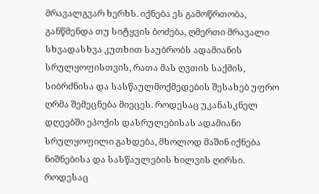მრავალგვარ ხერხს. იქნება ეს გამოწრთობა, განწმენდა თუ სიტყვის ბოძება, ღმერთი მრავალი სხვადასხვა კუთხით საუბრობს ადამიანის სრულყოფისთვის, რათა მას ღვთის საქმის, სიბრძნისა და სასწაულმოქმედების შესახებ უფრო ღრმა შემეცნება მიეცეს. როდესაც უკანასკნელ დღეებში ეპოქის დასრულებისას ადამიანი სრულყოფილი გახდება, მხოლოდ მაშინ იქნება ნიშნებისა და სასწაულების ხილვის ღირსი. როდესაც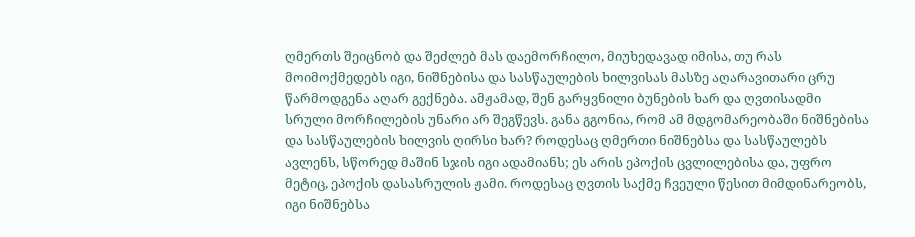ღმერთს შეიცნობ და შეძლებ მას დაემორჩილო, მიუხედავად იმისა, თუ რას მოიმოქმედებს იგი, ნიშნებისა და სასწაულების ხილვისას მასზე აღარავითარი ცრუ წარმოდგენა აღარ გექნება. ამჟამად, შენ გარყვნილი ბუნების ხარ და ღვთისადმი სრული მორჩილების უნარი არ შეგწევს. განა გგონია, რომ ამ მდგომარეობაში ნიშნებისა და სასწაულების ხილვის ღირსი ხარ? როდესაც ღმერთი ნიშნებსა და სასწაულებს ავლენს, სწორედ მაშინ სჯის იგი ადამიანს; ეს არის ეპოქის ცვლილებისა და, უფრო მეტიც, ეპოქის დასასრულის ჟამი. როდესაც ღვთის საქმე ჩვეული წესით მიმდინარეობს, იგი ნიშნებსა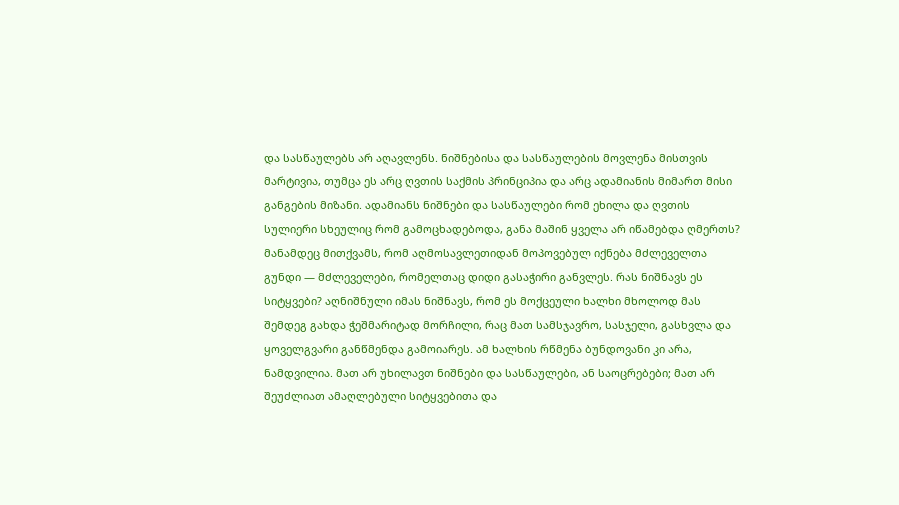და სასწაულებს არ აღავლენს. ნიშნებისა და სასწაულების მოვლენა მისთვის მარტივია, თუმცა ეს არც ღვთის საქმის პრინციპია და არც ადამიანის მიმართ მისი განგების მიზანი. ადამიანს ნიშნები და სასწაულები რომ ეხილა და ღვთის სულიერი სხეულიც რომ გამოცხადებოდა, განა მაშინ ყველა არ იწამებდა ღმერთს? მანამდეც მითქვამს, რომ აღმოსავლეთიდან მოპოვებულ იქნება მძლეველთა გუნდი — მძლეველები, რომელთაც დიდი გასაჭირი განვლეს. რას ნიშნავს ეს სიტყვები? აღნიშნული იმას ნიშნავს, რომ ეს მოქცეული ხალხი მხოლოდ მას შემდეგ გახდა ჭეშმარიტად მორჩილი, რაც მათ სამსჯავრო, სასჯელი, გასხვლა და ყოველგვარი განწმენდა გამოიარეს. ამ ხალხის რწმენა ბუნდოვანი კი არა, ნამდვილია. მათ არ უხილავთ ნიშნები და სასწაულები, ან საოცრებები; მათ არ შეუძლიათ ამაღლებული სიტყვებითა და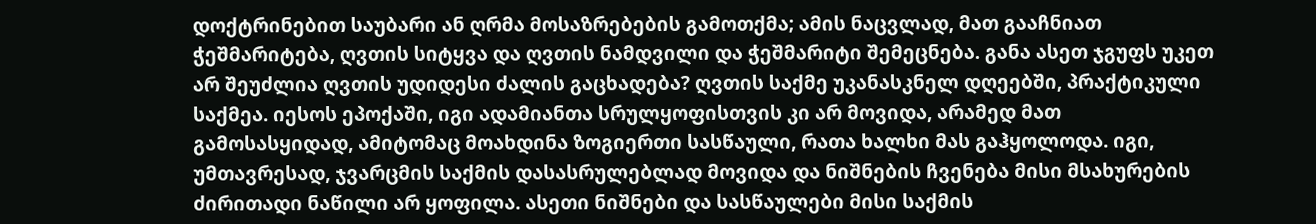დოქტრინებით საუბარი ან ღრმა მოსაზრებების გამოთქმა; ამის ნაცვლად, მათ გააჩნიათ ჭეშმარიტება, ღვთის სიტყვა და ღვთის ნამდვილი და ჭეშმარიტი შემეცნება. განა ასეთ ჯგუფს უკეთ არ შეუძლია ღვთის უდიდესი ძალის გაცხადება? ღვთის საქმე უკანასკნელ დღეებში, პრაქტიკული საქმეა. იესოს ეპოქაში, იგი ადამიანთა სრულყოფისთვის კი არ მოვიდა, არამედ მათ გამოსასყიდად, ამიტომაც მოახდინა ზოგიერთი სასწაული, რათა ხალხი მას გაჰყოლოდა. იგი, უმთავრესად, ჯვარცმის საქმის დასასრულებლად მოვიდა და ნიშნების ჩვენება მისი მსახურების ძირითადი ნაწილი არ ყოფილა. ასეთი ნიშნები და სასწაულები მისი საქმის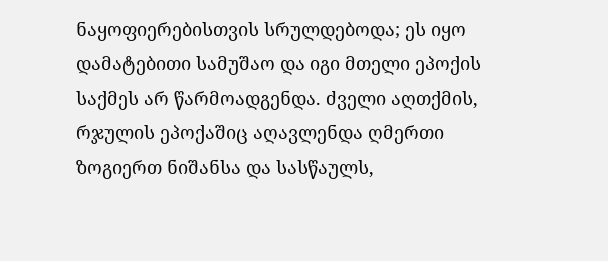ნაყოფიერებისთვის სრულდებოდა; ეს იყო დამატებითი სამუშაო და იგი მთელი ეპოქის საქმეს არ წარმოადგენდა. ძველი აღთქმის, რჯულის ეპოქაშიც აღავლენდა ღმერთი ზოგიერთ ნიშანსა და სასწაულს,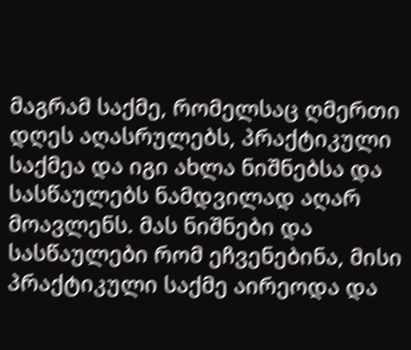მაგრამ საქმე, რომელსაც ღმერთი დღეს აღასრულებს, პრაქტიკული საქმეა და იგი ახლა ნიშნებსა და სასწაულებს ნამდვილად აღარ მოავლენს. მას ნიშნები და სასწაულები რომ ეჩვენებინა, მისი პრაქტიკული საქმე აირეოდა და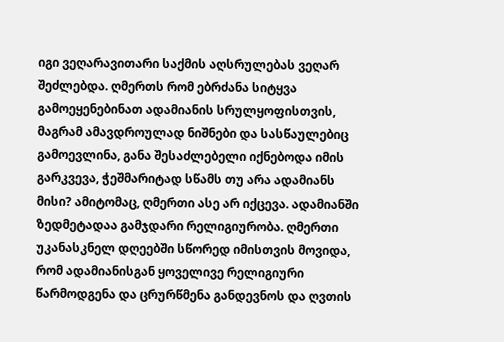იგი ვეღარავითარი საქმის აღსრულებას ვეღარ შეძლებდა. ღმერთს რომ ებრძანა სიტყვა გამოეყენებინათ ადამიანის სრულყოფისთვის, მაგრამ ამავდროულად ნიშნები და სასწაულებიც გამოევლინა, განა შესაძლებელი იქნებოდა იმის გარკვევა, ჭეშმარიტად სწამს თუ არა ადამიანს მისი? ამიტომაც, ღმერთი ასე არ იქცევა. ადამიანში ზედმეტადაა გამჯდარი რელიგიურობა. ღმერთი უკანასკნელ დღეებში სწორედ იმისთვის მოვიდა, რომ ადამიანისგან ყოველივე რელიგიური წარმოდგენა და ცრურწმენა განდევნოს და ღვთის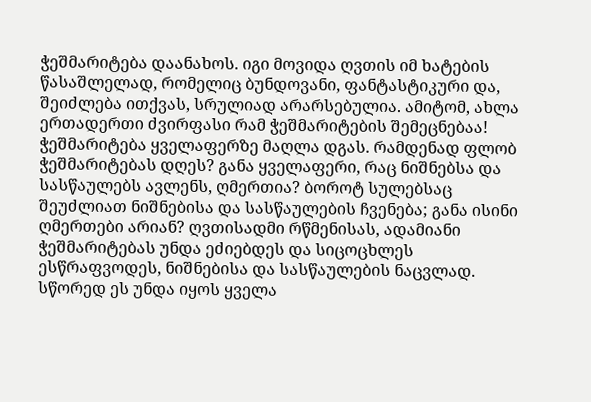ჭეშმარიტება დაანახოს. იგი მოვიდა ღვთის იმ ხატების წასაშლელად, რომელიც ბუნდოვანი, ფანტასტიკური და, შეიძლება ითქვას, სრულიად არარსებულია. ამიტომ, ახლა ერთადერთი ძვირფასი რამ ჭეშმარიტების შემეცნებაა! ჭეშმარიტება ყველაფერზე მაღლა დგას. რამდენად ფლობ ჭეშმარიტებას დღეს? განა ყველაფერი, რაც ნიშნებსა და სასწაულებს ავლენს, ღმერთია? ბოროტ სულებსაც შეუძლიათ ნიშნებისა და სასწაულების ჩვენება; განა ისინი ღმერთები არიან? ღვთისადმი რწმენისას, ადამიანი ჭეშმარიტებას უნდა ეძიებდეს და სიცოცხლეს ესწრაფვოდეს, ნიშნებისა და სასწაულების ნაცვლად. სწორედ ეს უნდა იყოს ყველა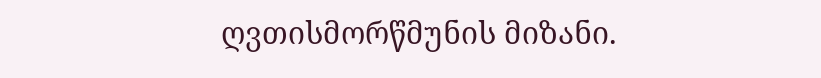ღვთისმორწმუნის მიზანი.